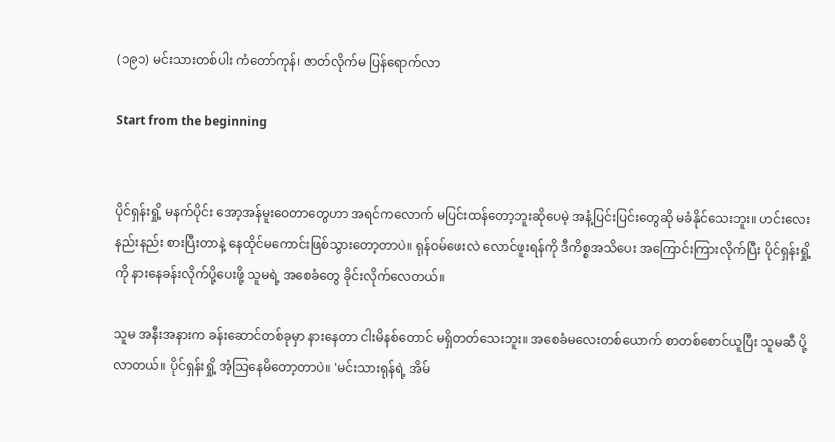(၁၉၁) မင်းသားတစ်ပါး ကံတော်ကုန်၊ ဇာတ်လိုက်မ ပြန်ရောက်လာ

Start from the beginning


ပိုင်ရှန်းရှို့ မနက်ပိုင်း အော့အန်မူးဝေတာတွေဟာ အရင်ကလောက် မပြင်းထန်တော့ဘူးဆိုပေမဲ့ အနံ့ပြင်းပြင်းတွေဆို မခံနိုင်သေးဘူး။ ဟင်းလေး နည်းနည်း စားပြီးတာနဲ့ နေထိုင်မကောင်းဖြစ်သွားတော့တာပဲ။ ရုန်ဝမ်ဖေးလဲ လောင်ဖူးရန်ကို ဒီကိစ္စအသိပေး အကြောင်းကြားလိုက်ပြီး ပိုင်ရှန်းရှို့ကို နားနေခန်းလိုက်ပို့ပေးဖို့ သူမရဲ့ အစေခံတွေ ခိုင်းလိုက်လေတယ်။

သူမ အနီးအနားက ခန်းဆောင်တစ်ခုမှာ နားနေတာ ငါးမိနစ်တောင် မရှိတတ်သေးဘူး။ အစေခံမလေးတစ်ယောက် စာတစ်စောင်ယူပြီး သူမဆီ ပို့လာတယ်။ ပိုင်ရှန်းရှို့ အံ့သြနေမိတော့တာပဲ။ 'မင်းသားရုန်ရဲ့ အိမ်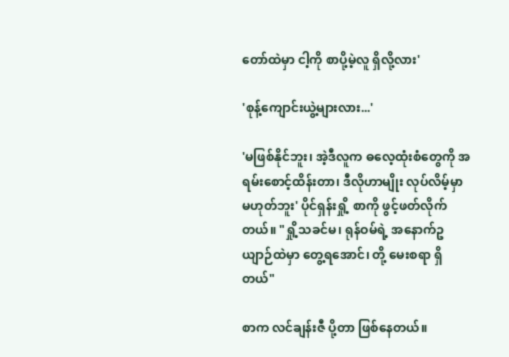တော်ထဲမှာ ငါ့ကို စာပို့မဲ့လူ ရှိလို့လား'

'စုန့်ကျောင်းယွဲ့များလား...'

'မဖြစ်နိုင်ဘူး၊ အဲ့ဒီလူက ဓလေ့ထုံးစံတွေကို အရမ်းစောင့်ထိန်းတာ၊ ဒီလိုဟာမျိုး လုပ်လိမ့်မှာ မဟုတ်ဘူး' ပိုင်ရှန်းရှို့ စာကို ဖွင့်ဖတ်လိုက်တယ်။ "ရှို့သခင်မ၊ ရုန်ဝမ်ရဲ့ အနောက်ဥယျာဉ်ထဲမှာ တွေ့ရအောင်၊ တို့ မေးစရာ ရှိတယ်"

စာက လင်ချန်းဇီ ပို့တာ ဖြစ်နေတယ်။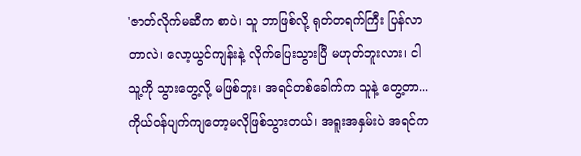'ဇာတ်လိုက်မဆီက စာပဲ၊ သူ ဘာဖြစ်လို့ ရုတ်တရက်ကြီး ပြန်လာတာလဲ၊ လော့ယွင်ကျန်းနဲ့ လိုက်ပြေးသွားပြီ မဟုတ်ဘူးလား၊ ငါ သူ့ကို သွားတွေ့လို့ မဖြစ်ဘူး၊ အရင်တစ်ခေါက်က သူနဲ့ တွေ့တာ... ကိုယ်ဝန်ပျက်ကျတော့မလိုဖြစ်သွားတယ်၊ အရူးအနှမ်းပဲ အရင်က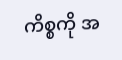ကိစ္စကို အ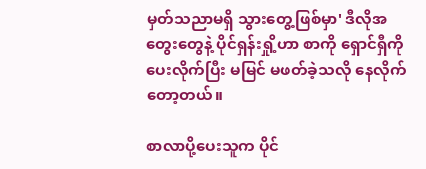မှတ်သညာမရှိ သွားတွေ့ဖြစ်မှာ' ဒီလိုအတွေးတွေနဲ့ ပိုင်ရှန်းရှို့ဟာ စာကို ရှောင်ရှီကို ပေးလိုက်ပြီး မမြင် မဖတ်ခဲ့သလို နေလိုက်တော့တယ်။

စာလာပို့ပေးသူက ပိုင်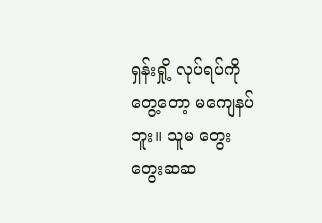ရှန်းရှို့ လုပ်ရပ်ကို တွေ့တော့ မကျေနပ်ဘူး။ သူမ တွေးတွေးဆဆ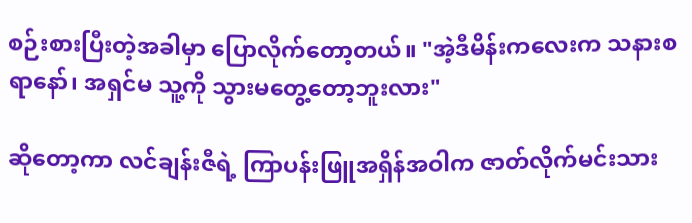စဉ်းစားပြီးတဲ့အခါမှာ ပြောလိုက်တော့တယ်။ "အဲ့ဒီမိန်းကလေးက သနားစရာနော်၊ အရှင်မ သူ့ကို သွားမတွေ့တော့ဘူးလား"

ဆိုတော့ကာ လင်ချန်းဇီရဲ့ ကြာပန်းဖြူအရှိန်အဝါက ဇာတ်လိုက်မင်းသား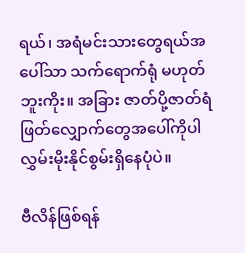ရယ်၊ အရံမင်းသားတွေရယ်အပေါ်သာ သက်ရောက်ရုံ မဟုတ်ဘူးကိုး။ အခြား ဇာတ်ပို့ဇာတ်ရံ ဖြတ်လျှောက်တွေအပေါ်ကိုပါ လွှမ်းမိုးနိုင်စွမ်းရှိနေပုံပဲ။

ဗီလိန်ဖြစ်ရန်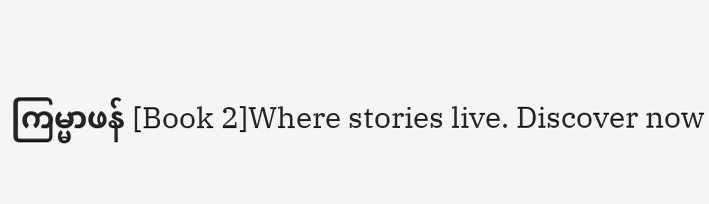ကြမ္မာဖန် [Book 2]Where stories live. Discover now